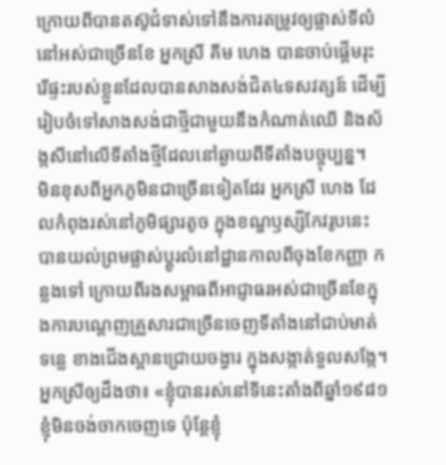ក្រោយពីបានតស៊ូជំទាស់ទៅនឹងការតម្រូវឲ្យផ្លាស់ទីលំនៅអស់ជាច្រើនខែ អ្នកស្រី គីម ហេង បានចាប់ផ្ដើមរុះរើផ្ទះរបស់ខ្លួនដែលបានសាងសង់ជិត៤ទសវត្សន៍ ដើម្បីរៀបចំទៅសាងសង់ជាថ្មីជាមួយនឹងកំណាត់ឈើ និងស័ង្កសីនៅលើទីតាំងថ្មីដែលនៅឆ្ងាយពីទីតាំងបច្ចុប្បន្ន។
មិនខុសពីអ្នកភូមិនជាច្រើនទៀតដែរ អ្នកស្រី ហេង ដែលកំពុងរស់នៅភូមិផ្សារតូច ក្នុងខណ្ឌឫស្សីកែវរូបនេះ បានយល់ព្រមផ្លាស់ប្ដូរលំនៅដ្ឋានកាលពីចុងខែកញ្ញា កន្លងទៅ ក្រោយពីរងសម្ពាធពីអាជ្ញាធរអស់ជាច្រើនខែក្នុងការបណ្ដេញគ្រួសារជាច្រើនចេញទីតាំងនៅជាប់មាត់ទន្លេ ខាងជើងស្ពានជ្រោយចង្វារ ក្នុងសង្កាត់ទួលសង្កែ។
អ្នកស្រីឲ្យដឹងថា៖ «ខ្ញុំបានរស់នៅទីនេះតាំងពីឆ្នាំ១៩៨១ ខ្ញុំមិនចង់ចាកចេញទេ ប៉ុន្តែខ្ញុំ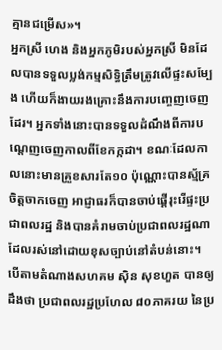គ្មានជម្រើស»។
អ្នកស្រី ហេង និងអ្នកភូមិរបស់អ្នកស្រី មិនដែលបានទទួលប្លង់កម្មសិទ្ធិត្រឹមត្រូវលើផ្ទះសម្បែង ហើយក៏ងាយរងគ្រោះនឹងការបញ្ចេញចេញដែរ។ អ្នកទាំងនោះបានទទួលដំណឹងពីការបណ្ដេញចេញកាលពីខែកក្កដា។ ខណៈដែលកាលនោះមានគ្រួខសារតែ១០ ប៉ុណ្ណោះបានស្ម័គ្រចិត្តចាកចេញ អាជ្ញាធរក៏បានចាប់ផ្ដើរុះរើផ្ទះប្រជាពលរដ្ឋ និងបានគំរាមចាប់ប្រជាពលរដ្ឋណាដែលរស់នៅដោយខុសច្បាប់នៅតំបន់នោះ។
បើតាមតំណាងសហគម ស៊ិន សុខហួត បានឲ្យដឹងថា ប្រជាពលរដ្ឋប្រហែល ៨០ភាគរយ នៃប្រ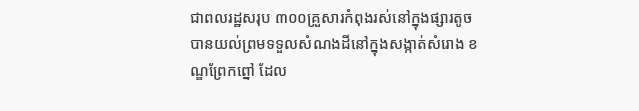ជាពលរដ្ឋសរុប ៣០០គ្រួសារកំពុងរស់នៅក្នុងផ្សារតូចបានយល់ព្រមទទួលសំណងដីនៅក្នុងសង្កាត់សំរោង ខណ្ឌព្រែកព្នៅ ដែល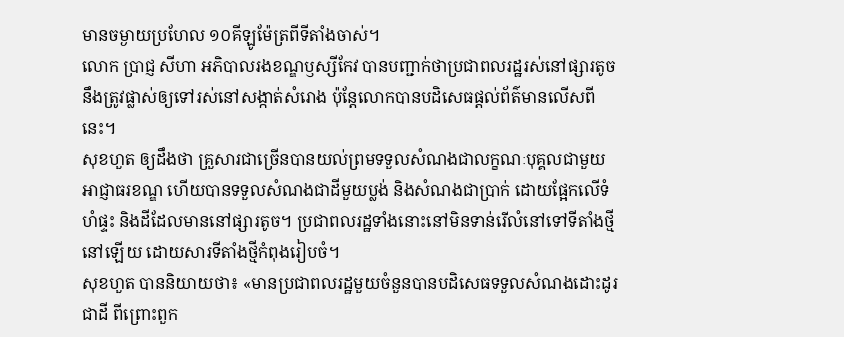មានចម្ងាយប្រហែល ១០គីឡូម៉ែត្រពីទីតាំងចាស់។
លោក ប្រាជ្ញ សីហា អភិបាលរងខណ្ឌឫស្សីកែវ បានបញ្ជាក់ថាប្រជាពលរដ្ឋរស់នៅផ្សារតូចនឹងត្រូវផ្លាស់ឲ្យទៅរស់នៅសង្កាត់សំរោង ប៉ុន្តែលោកបានបដិសេធផ្ដល់ព័ត៌មានលើសពីនេះ។
សុខហួត ឲ្យដឹងថា គ្រួសារជាច្រើនបានយល់ព្រមទទួលសំណងជាលក្ខណៈបុគ្គលជាមួយអាជ្ញាធរខណ្ឌ ហើយបានទទួលសំណងជាដីមួយប្លង់ និងសំណងជាប្រាក់ ដោយផ្អែកលើទំហំផ្ទះ និងដីដែលមាននៅផ្សារតូច។ ប្រជាពលរដ្ឋទាំងនោះនៅមិនទាន់រើលំនៅទៅទីតាំងថ្មីនៅឡើយ ដោយសារទីតាំងថ្មីកំពុងរៀបចំ។
សុខហួត បាននិយាយថា៖ «មានប្រជាពលរដ្ឋមួយចំនួនបានបដិសេធទទួលសំណងដោះដូរជាដី ពីព្រោះពួក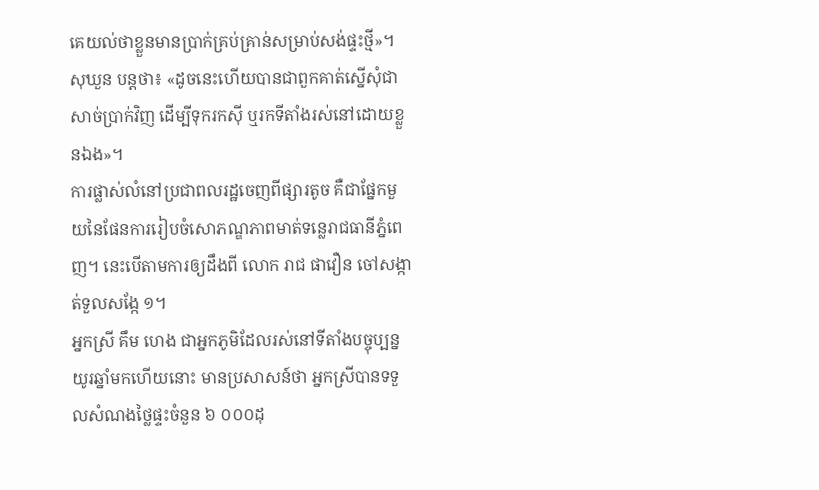គេយល់ថាខ្លួនមានប្រាក់គ្រប់គ្រាន់សម្រាប់សង់ផ្ទះថ្មី»។ សុឃួន បន្តថា៖ «ដូចនេះហើយបានជាពួកគាត់ស្នើសុំជាសាច់ប្រាក់វិញ ដើម្បីទុករកស៊ី ឬរកទីតាំងរស់នៅដោយខ្លួនឯង»។
ការផ្លាស់លំនៅប្រជាពលរដ្ឋចេញពីផ្សារតូច គឺជាផ្នែកមួយនៃផែនការរៀបចំសោភណ្ឌភាពមាត់ទន្លេរាជធានីភ្នំពេញ។ នេះបើតាមការឲ្យដឹងពី លោក រាជ ផាវឿន ចៅសង្កាត់ទួលសង្កែ ១។
អ្នកស្រី គឹម ហេង ជាអ្នកភូមិដែលរស់នៅទីតាំងបច្ចុប្បន្នយូរឆ្នាំមកហើយនោះ មានប្រសាសន៍ថា អ្នកស្រីបានទទួលសំណងថ្លៃផ្ទះចំនួន ៦ ០០០ដុ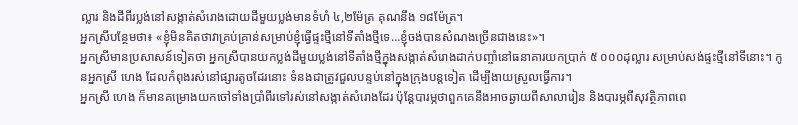ល្លារ និងដីពីរប្លង់នៅសង្កាត់សំរោងដោយដីមួយប្លង់មានទំហំ ៤,២ម៉ែត្រ គុណនឹង ១៨ម៉ែត្រ។
អ្នកស្រីបន្ថែមថា៖ «ខ្ញុំមិនគិតថាវាគ្រប់គ្រាន់សម្រាប់ខ្ញុំធ្វើផ្ទះថ្មីនៅទីតាំងថ្មីទេ…ខ្ញុំចង់បានសំណងច្រើនជាងនេះ»។
អ្នកស្រីមានប្រសាសន៍ទៀតថា អ្នកស្រីបានយកប្លង់ដីមួយប្លង់នៅទីតាំងថ្មីក្នុងសង្កាត់សំរោងដាក់បញ្ចាំនៅធនាគារយកប្រាក់ ៥ ០០០ដុល្លារ សម្រាប់សង់ផ្ទះថ្មីនៅទីនោះ។ កូនអ្នកស្រី ហេង ដែលកំពុងរស់នៅផ្សារតូចដែរនោះ ទំនងជាត្រូវជួលបន្ទប់នៅក្នុងក្រុងបន្តទៀត ដើម្បីងាយស្រួលធ្វើការ។
អ្នកស្រី ហេង ក៏មានគម្រោងយកចៅទាំងប្រាំពីរទៅរស់នៅសង្កាត់សំរោងដែរ ប៉ុន្តែបារម្ភថាពួកគេនឹងអាចឆ្ងាយពីសាលារៀន និងបារម្ភពីសុវត្ថិភាពពេ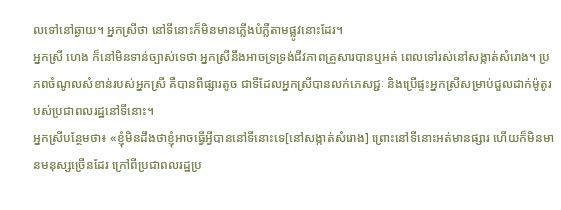លទៅនៅឆ្ងាយ។ អ្នកស្រីថា នៅទីនោះក៏មិនមានភ្លើងបំភ្លឺតាមផ្លូវនោះដែរ។
អ្នកស្រី ហេង ក៏នៅមិនទាន់ច្បាស់ទេថា អ្នកស្រីនឹងអាចទ្រទ្រង់ជីវភាពគ្រួសារបានឬអត់ ពេលទៅរស់នៅសង្កាត់សំរោង។ ប្រភពចំណូលសំខាន់របស់អ្នកស្រី គឺបានពីផ្សារតូច ជាទីដែលអ្នកស្រីបានលក់ភេសជ្ជៈ និងប្រើផ្ទះអ្នកស្រីសម្រាប់ជួលដាក់ម៉ូតូរបស់ប្រជាពលរដ្ឋនៅទីនោះ។
អ្នកស្រីបន្ថែមថា៖ «ខ្ញុំមិនដឹងថាខ្ញុំអាចធ្វើអ្វីបាននៅទីនោះទេ[នៅសង្កាត់សំរោង] ព្រោះនៅទីនោះអត់មានផ្សារ ហើយក៏មិនមានមនុស្សច្រើនដែរ ក្រៅពីប្រជាពលរដ្ឋប្រ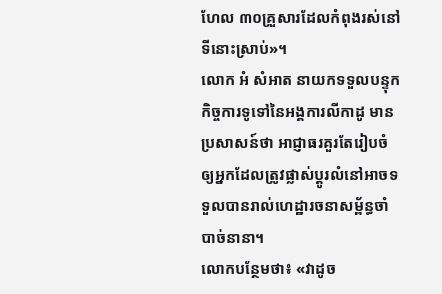ហែល ៣០គ្រួសារដែលកំពុងរស់នៅទីនោះស្រាប់»។
លោក អំ សំអាត នាយកទទួលបន្ទុកកិច្ចការទូទៅនៃអង្គការលីកាដូ មានប្រសាសន៍ថា អាជ្ញាធរគួរតែរៀបចំឲ្យអ្នកដែលត្រូវផ្លាស់ប្ដូរលំនៅអាចទទួលបានរាល់ហេដ្ឋារចនាសម្ព័ន្ធចាំបាច់នានា។
លោកបន្ថែមថា៖ «វាដូច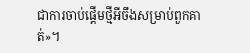ជាការចាប់ផ្ដើមថ្មីអីចឹងសម្រាប់ពួកគាត់»។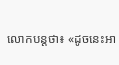លោកបន្តថា៖ «ដូចនេះអា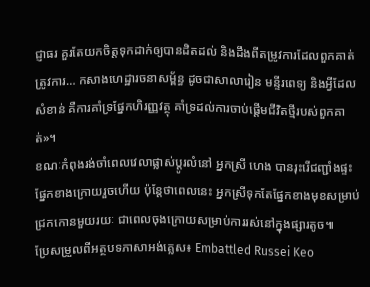ជ្ញាធរ គួរតែយកចិត្តទុកដាក់ឲ្យបានដិតដល់ និងដឹងពីតម្រូវការដែលពួកគាត់ត្រូវការ… កសាងហេដ្ឋារចនាសម្ព័ន្ធ ដូចជាសាលារៀន មន្ទីរពេទ្យ និងអ្វីដែលសំខាន់ គឺការគាំទ្រផ្នែកហិរញ្ញវត្ថុ គាំទ្រដល់ការចាប់ផ្ដើមជីវិតថ្មីរបស់ពួកគាត់»។
ខណៈកំពុងរង់ចាំពេលវេលាផ្លាស់ប្ដូរលំនៅ អ្នកស្រី ហេង បានរុះរើជញ្ជាំងផ្ទះផ្នែកខាងក្រោយរួចហើយ ប៉ុន្តែថាពេលនេះ អ្នកស្រីទុកតែផ្នែកខាងមុខសម្រាប់ជ្រកកោនមួយរយៈ ជាពេលចុងក្រោយសម្រាប់ការរស់នៅក្នុងផ្សារតូច៕
ប្រែសម្រួលពីអត្ថបទភាសាអង់គ្លេស៖ Embattled Russei Keo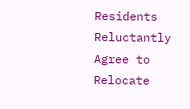Residents Reluctantly Agree to Relocate